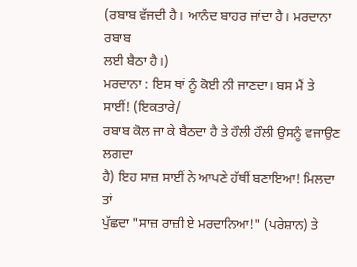(ਰਬਾਬ ਵੱਜਦੀ ਹੈ। ਆਨੰਦ ਬਾਹਰ ਜਾਂਦਾ ਹੈ। ਮਰਦਾਨਾ ਰਬਾਬ
ਲਈ ਬੈਠਾ ਹੈ।)
ਮਰਦਾਨਾ : ਇਸ ਥਾਂ ਨੂੰ ਕੋਈ ਨੀ ਜਾਣਦਾ। ਬਸ ਮੈਂ ਤੇ ਸਾਈਂ! (ਇਕਤਾਰੇ/
ਰਬਾਬ ਕੋਲ ਜਾ ਕੇ ਬੈਠਦਾ ਹੈ ਤੇ ਹੌਲੀ ਹੌਲੀ ਉਸਨੂੰ ਵਜਾਉਣ ਲਗਦਾ
ਹੈ) ਇਹ ਸਾਜ਼ ਸਾਈਂ ਨੇ ਆਪਣੇ ਹੱਥੀਂ ਬਣਾਇਆ! ਮਿਲਦਾ ਤਾਂ
ਪੁੱਛਦਾ "ਸਾਜ਼ ਰਾਜ਼ੀ ਏ ਮਰਦਾਨਿਆ!" (ਪਰੇਸ਼ਾਨ) ਤੇ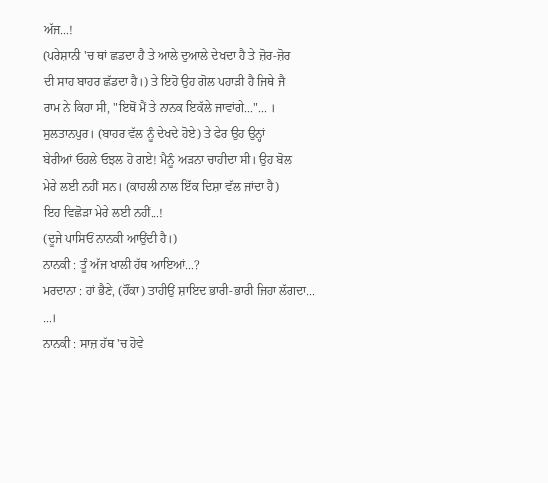ਅੱਜ...!
(ਪਰੇਸ਼ਾਨੀ 'ਚ ਥਾਂ ਛਡਦਾ ਹੈ ਤੇ ਆਲੇ ਦੁਆਲੇ ਦੇਖਦਾ ਹੈ ਤੇ ਜ਼ੋਰ-ਜ਼ੋਰ
ਦੀ ਸਾਹ ਬਾਹਰ ਛੱਡਦਾ ਹੈ।) ਤੇ ਇਹੋ ਉਹ ਗੋਲ ਪਹਾੜੀ ਹੈ ਜਿਥੇ ਜੈ
ਰਾਮ ਨੇ ਕਿਹਾ ਸੀ, "ਇਥੋਂ ਮੈਂ ਤੇ ਨਾਨਕ ਇਕੱਲੇ ਜਾਵਾਂਗੇ..."... ।
ਸੁਲਤਾਨਪੁਰ। (ਬਾਹਰ ਵੱਲ ਨੂੰ ਦੇਖਦੇ ਹੋਏ) ਤੇ ਫੇਰ ਉਹ ਉਨ੍ਹਾਂ
ਬੇਰੀਆਂ ਓਹਲੇ ਓਝਲ ਹੋ ਗਏ! ਮੈਨੂੰ ਅੜਨਾ ਚਾਹੀਦਾ ਸੀ। ਉਹ ਬੋਲ
ਮੇਰੇ ਲਈ ਨਹੀਂ ਸਨ। (ਕਾਹਲੀ ਨਾਲ ਇੱਕ ਦਿਸ਼ਾ ਵੱਲ ਜਾਂਦਾ ਹੈ)
ਇਹ ਵਿਛੋੜਾ ਮੇਰੇ ਲਈ ਨਹੀਂ...!
(ਦੂਜੇ ਪਾਸਿਓਂ ਨਾਨਕੀ ਆਉਂਦੀ ਹੈ।)
ਨਾਨਕੀ : ਤੂੰ ਅੱਜ ਖਾਲੀ ਹੱਥ ਆਇਆਂ...?
ਮਰਦਾਨਾ : ਹਾਂ ਭੈਣੇ, (ਹੌਂਕਾ) ਤਾਹੀਉਂ ਸ਼ਾਇਦ ਭਾਰੀ-ਭਾਰੀ ਜਿਹਾ ਲੱਗਦਾ...
...।
ਨਾਨਕੀ : ਸਾਜ਼ ਹੱਥ 'ਚ ਹੋਵੇ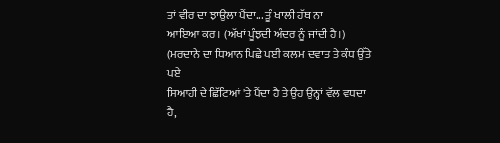ਤਾਂ ਵੀਰ ਦਾ ਝਾਉਲਾ ਪੈਂਦਾ... ਤੂੰ ਖਾਲੀ ਹੱਥ ਨਾ
ਆਇਆ ਕਰ। (ਅੱਖਾਂ ਪੂੰਝਦੀ ਅੰਦਰ ਨੂੰ ਜਾਂਦੀ ਹੈ।)
(ਮਰਦਾਨੇ ਦਾ ਧਿਆਨ ਪਿਛੇ ਪਈ ਕਲਮ ਦਵਾਤ ਤੇ ਕੰਧ ਉੱਤੇ ਪਏ
ਸਿਆਹੀ ਦੇ ਛਿੱਟਿਆਂ 'ਤੇ ਪੈਂਦਾ ਹੈ ਤੇ ਉਹ ਉਨ੍ਹਾਂ ਵੱਲ ਵਧਦਾ ਹੈ,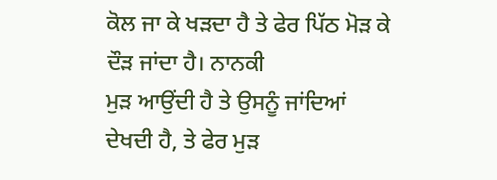ਕੋਲ ਜਾ ਕੇ ਖੜਦਾ ਹੈ ਤੇ ਫੇਰ ਪਿੱਠ ਮੋੜ ਕੇ ਦੌੜ ਜਾਂਦਾ ਹੈ। ਨਾਨਕੀ
ਮੁੜ ਆਉਂਦੀ ਹੈ ਤੇ ਉਸਨੂੰ ਜਾਂਦਿਆਂ ਦੇਖਦੀ ਹੈ, ਤੇ ਫੇਰ ਮੁੜ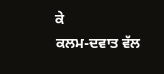ਕੇ
ਕਲਮ-ਦਵਾਤ ਵੱਲ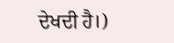ਦੇਖਦੀ ਹੈ।)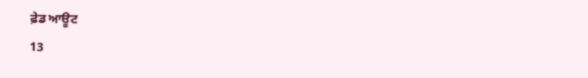ਫ਼ੇਡ ਆਊਟ
13